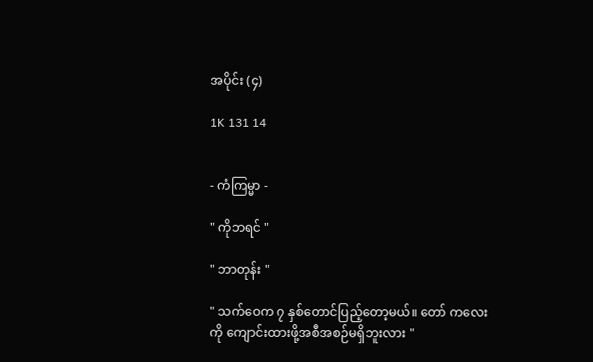အပိုင်း (၄)

1K 131 14


- ကံကြမ္မာ -

" ကိုဘရင် "

" ဘာတုန်း "

" သက်ဝေက ၇ နှစ်တောင်ပြည့်တော့မယ်။ တော် ကလေးကို ကျောင်းထားဖို့အစီအစဉ်မရှိဘူးလား "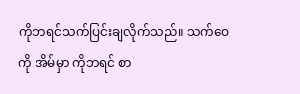ကိုဘရင်သက်ပြင်းချလိုက်သည်။ သက်ဝေကို အိမ်မှာ ကိုဘရင် စာ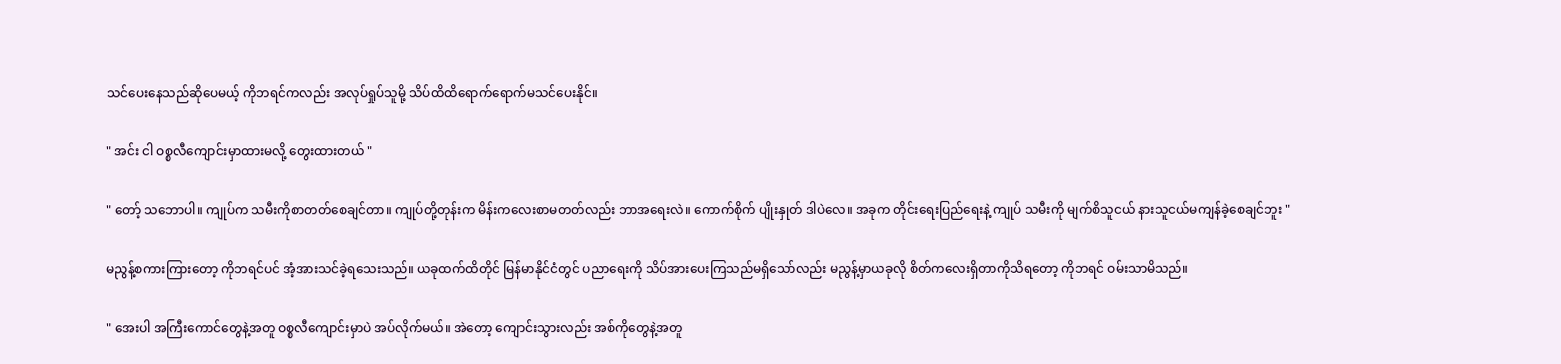သင်ပေးနေသည်ဆိုပေမယ့် ကိုဘရင်ကလည်း အလုပ်ရှုပ်သူမို့ သိပ်ထိထိရောက်ရောက်မသင်ပေးနိုင်။

" အင်း ငါ ဝစ္စလီကျောင်းမှာထားမလို့ တွေးထားတယ် "

" တော့် သဘောပါ။ ကျုပ်က သမီးကိုစာတတ်စေချင်တာ။ ကျုပ်တို့တုန်းက မိန်းကလေးစာမတတ်လည်း ဘာအရေးလဲ။ ကောက်စိုက် ပျိုးနှုတ် ဒါပဲလေ။ အခုက ‌တိုင်းရေးပြည်ရေးနဲ့ ကျုပ် သမီးကို မျက်စိသူငယ် နားသူငယ်မကျန်ခဲ့စေချင်ဘူး "

မညွန့်စကားကြားတော့ ကိုဘရင်ပင် အံ့အားသင်ခဲ့ရသေးသည်။ ယခုထက်ထိတိုင် မြန်မာနိုင်ငံတွင် ပညာရေးကို သိပ်အားပေးကြသည်မရှိသော်လည်း မညွန့်မှာယခုလို စိတ်ကလေးရှိတာကိုသိရတော့ ကိုဘရင် ဝမ်းသာမိသည်။

" အေးပါ အကြီးကောင်တွေနဲ့အတူ ဝစ္စလီကျောင်းမှာပဲ အပ်လိုက်မယ်။ အဲတော့ ကျောင်းသွားလည်း အစ်ကိုတွေနဲ့အတူ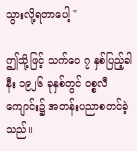သွားလို့ရတာပေါ့ "

ဤသို့ဖြင့် သက်ဝေ ၇ နှစ်ပြည့်ခါနီး ၁၉၂၆ ခုနှစ်တွင် ဝစ္စလီကျောင်း၌ အတန်းပညာစတင်ခဲ့သည်။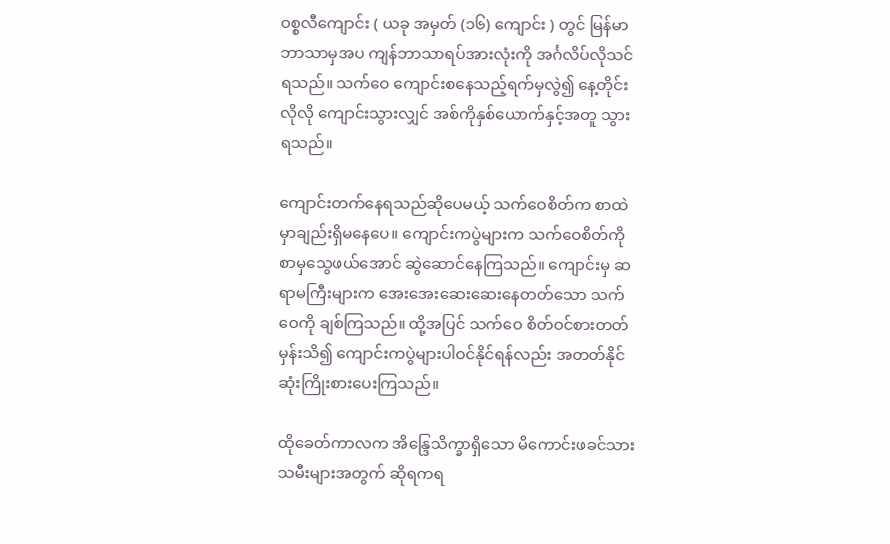ဝစ္စလီကျောင်း ( ယခု အမှတ် (၁၆) ကျောင်း ) တွင် မြန်မာဘာသာမှအပ ကျန်ဘာသာရပ်အားလုံးကို အင်္ဂလိပ်လိုသင်ရသည်။ သက်ဝေ ကျောင်းစနေသည့်ရက်မှလွဲ၍ ‌နေ့တိုင်းလိုလို ကျောင်းသွားလျှင် အစ်ကိုနှစ်ယောက်နှင့်အတူ သွားရသည်။

ကျောင်းတက်နေရသည်ဆိုပေမယ့် သက်ဝေစိတ်က စာထဲမှာချည်းရှိ‌မနေပေ။ ကျောင်းကပွဲများက သက်ဝေစိတ်ကို စာမှသွေဖယ်အောင် ဆွဲဆောင်နေကြသည်။ ကျောင်းမှ ဆရာမကြီးများက အေးအေးဆေးဆေးနေတတ်သော သက်ဝေကို ချစ်ကြသည်။ ထို့အပြင် သက်ဝေ စိတ်ဝင်စားတတ်မှန်းသိ၍ ကျောင်းကပွဲများပါဝင်နိုင်ရန်လည်း အတတ်နိုင်ဆုံးကြိုးစားပေးကြသည်။

ထိုခေတ်ကာလက အိ‌န္ဒြေသိက္ခာရှိသော မိကောင်းဖခင်သားသမီးများအတွက် ဆိုရကရ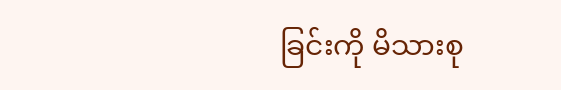ခြင်းကို မိသားစု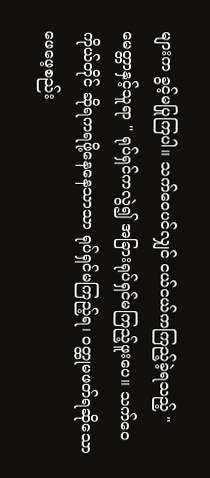များက ခွင့်မပြုကြပါ။ သက်ဝေပင်လျှင် ငယ်ငယ်ကကြည့်ခဲ့ရသည့် " မေတ္တာနှင့်သူရာ " ရုပ်ရှင်ကလွဲ၍ အခြားရုပ်ရှင်မကြည့်ဖူးပေ။ သက်ဝေကိုယ်တိုင် ဆိုရကရဖို့နေနေသာသာ ရုပ်ရှင်မကြည့်ရ၊ ဝတ္ထုမဖတ်ရဆိုသော ဖေဖေ့စည်း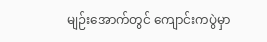မျဉ်းအောက်တွင် ကျောင်းကပွဲမှာ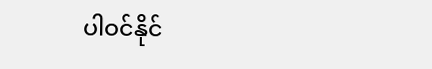ပါဝင်နိုင်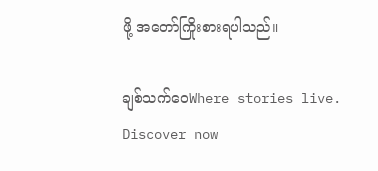ဖို့ အတော်ကြိုးစားရပါသည်။

ချစ်သက်ဝေWhere stories live. Discover now